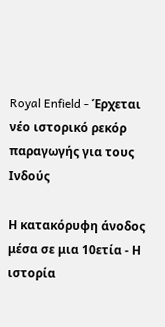Royal Enfield - Έρχεται νέο ιστορικό ρεκόρ παραγωγής για τους Ινδούς

Η κατακόρυφη άνοδος μέσα σε μια 10ετία - Η ιστορία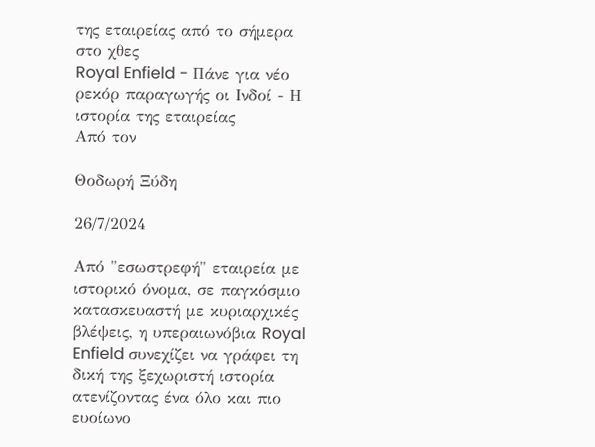της εταιρείας από το σήμερα στο χθες
Royal Enfield - Πάνε για νέο ρεκόρ παραγωγής οι Ινδοί - Η ιστορία της εταιρείας
Από τον

Θοδωρή Ξύδη

26/7/2024

Από "εσωστρεφή" εταιρεία με ιστορικό όνομα, σε παγκόσμιο κατασκευαστή με κυριαρχικές βλέψεις, η υπεραιωνόβια Royal Enfield συνεχίζει να γράφει τη δική της ξεχωριστή ιστορία ατενίζοντας ένα όλο και πιο ευοίωνο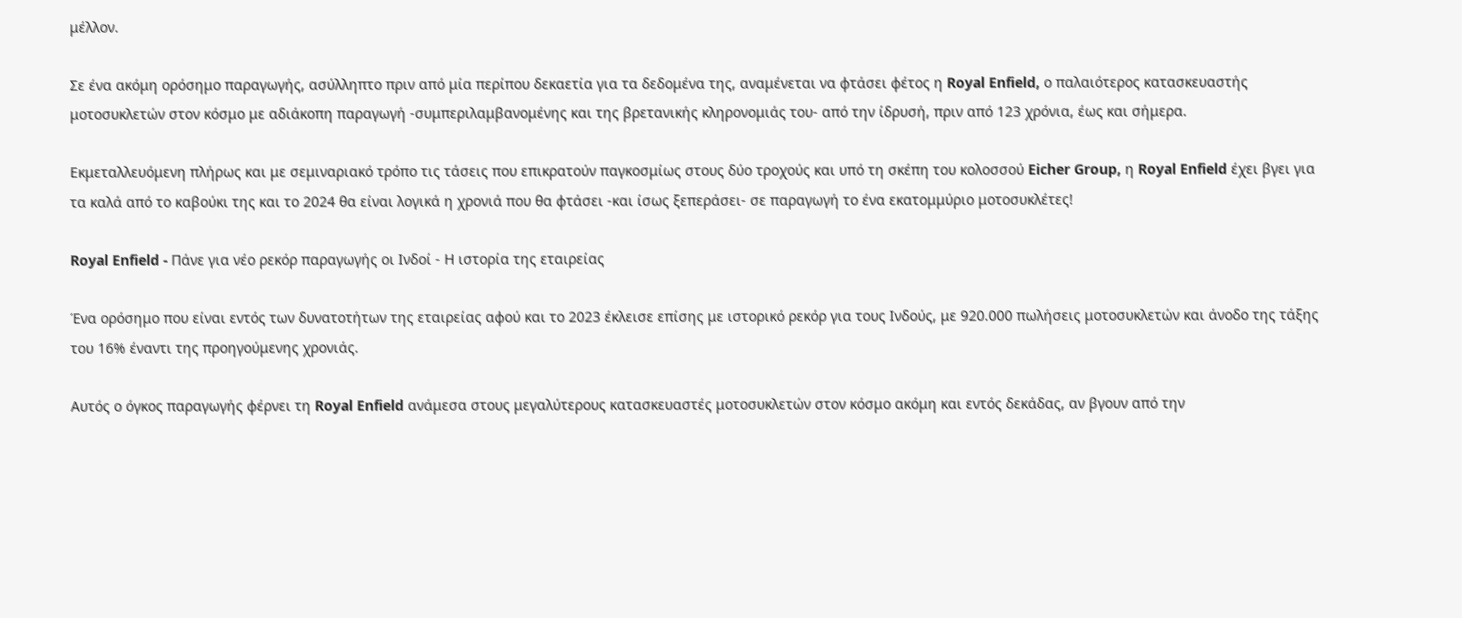μέλλον.

Σε ένα ακόμη ορόσημο παραγωγής, ασύλληπτο πριν από μία περίπου δεκαετία για τα δεδομένα της, αναμένεται να φτάσει φέτος η Royal Enfield, ο παλαιότερος κατασκευαστής μοτοσυκλετών στον κόσμο με αδιάκοπη παραγωγή -συμπεριλαμβανομένης και της βρετανικής κληρονομιάς του- από την ίδρυσή, πριν από 123 χρόνια, έως και σήμερα.

Εκμεταλλευόμενη πλήρως και με σεμιναριακό τρόπο τις τάσεις που επικρατούν παγκοσμίως στους δύο τροχούς και υπό τη σκέπη του κολοσσού Eicher Group, η Royal Enfield έχει βγει για τα καλά από το καβούκι της και το 2024 θα είναι λογικά η χρονιά που θα φτάσει -και ίσως ξεπεράσει- σε παραγωγή το ένα εκατομμύριο μοτοσυκλέτες!

Royal Enfield - Πάνε για νέο ρεκόρ παραγωγής οι Ινδοί - Η ιστορία της εταιρείας

Ένα ορόσημο που είναι εντός των δυνατοτήτων της εταιρείας αφού και το 2023 έκλεισε επίσης με ιστορικό ρεκόρ για τους Ινδούς, με 920.000 πωλήσεις μοτοσυκλετών και άνοδο της τάξης του 16% έναντι της προηγούμενης χρονιάς.

Αυτός ο όγκος παραγωγής φέρνει τη Royal Enfield ανάμεσα στους μεγαλύτερους κατασκευαστές μοτοσυκλετών στον κόσμο ακόμη και εντός δεκάδας, αν βγουν από την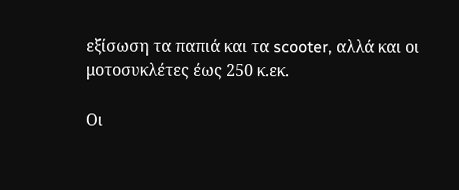εξίσωση τα παπιά και τα scooter, αλλά και οι μοτοσυκλέτες έως 250 κ.εκ.

Οι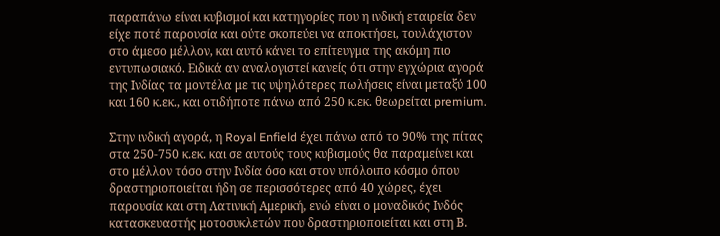παραπάνω είναι κυβισμοί και κατηγορίες που η ινδική εταιρεία δεν είχε ποτέ παρουσία και ούτε σκοπεύει να αποκτήσει, τουλάχιστον στο άμεσο μέλλον, και αυτό κάνει το επίτευγμα της ακόμη πιο εντυπωσιακό. Ειδικά αν αναλογιστεί κανείς ότι στην εγχώρια αγορά της Ινδίας τα μοντέλα με τις υψηλότερες πωλήσεις είναι μεταξύ 100 και 160 κ.εκ., και οτιδήποτε πάνω από 250 κ.εκ. θεωρείται premium.

Στην ινδική αγορά, η Royal Enfield έχει πάνω από το 90% της πίτας στα 250-750 κ.εκ. και σε αυτούς τους κυβισμούς θα παραμείνει και στο μέλλον τόσο στην Ινδία όσο και στον υπόλοιπο κόσμο όπου δραστηριοποιείται ήδη σε περισσότερες από 40 χώρες, έχει παρουσία και στη Λατινική Αμερική, ενώ είναι ο μοναδικός Ινδός κατασκευαστής μοτοσυκλετών που δραστηριοποιείται και στη Β.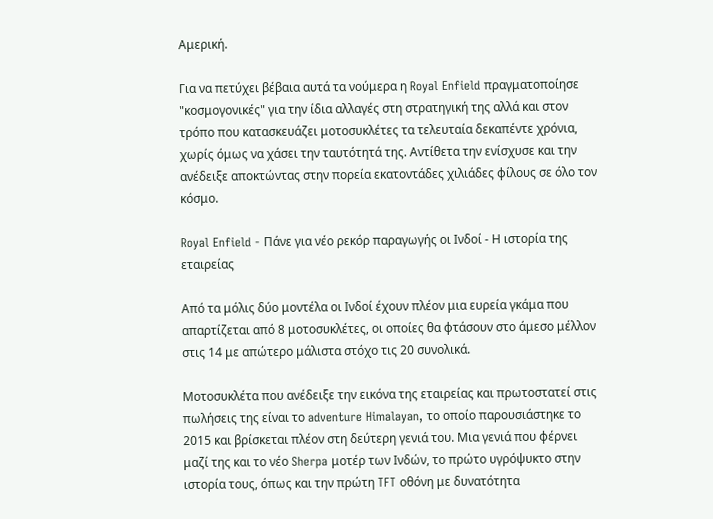Αμερική.

Για να πετύχει βέβαια αυτά τα νούμερα η Royal Enfield πραγματοποίησε "κοσμογονικές" για την ίδια αλλαγές στη στρατηγική της αλλά και στον τρόπο που κατασκευάζει μοτοσυκλέτες τα τελευταία δεκαπέντε χρόνια, χωρίς όμως να χάσει την ταυτότητά της. Αντίθετα την ενίσχυσε και την ανέδειξε αποκτώντας στην πορεία εκατοντάδες χιλιάδες φίλους σε όλο τον κόσμο.

Royal Enfield - Πάνε για νέο ρεκόρ παραγωγής οι Ινδοί - Η ιστορία της εταιρείας

Από τα μόλις δύο μοντέλα οι Ινδοί έχουν πλέον μια ευρεία γκάμα που απαρτίζεται από 8 μοτοσυκλέτες, οι οποίες θα φτάσουν στο άμεσο μέλλον στις 14 με απώτερο μάλιστα στόχο τις 20 συνολικά.

Μοτοσυκλέτα που ανέδειξε την εικόνα της εταιρείας και πρωτοστατεί στις πωλήσεις της είναι το adventure Himalayan, το οποίο παρουσιάστηκε το 2015 και βρίσκεται πλέον στη δεύτερη γενιά του. Mια γενιά που φέρνει μαζί της και το νέο Sherpa μοτέρ των Ινδών, το πρώτο υγρόψυκτο στην ιστορία τους, όπως και την πρώτη TFT οθόνη με δυνατότητα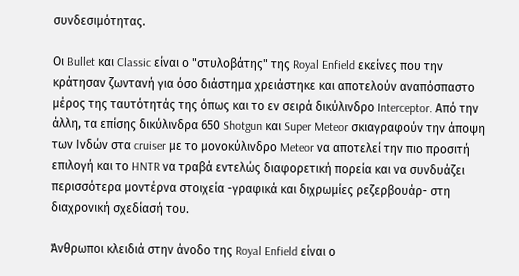συνδεσιμότητας.

Οι Bullet και Classic είναι ο "στυλοβάτης" της Royal Enfield εκείνες που την κράτησαν ζωντανή για όσο διάστημα χρειάστηκε και αποτελούν αναπόσπαστο μέρος της ταυτότητάς της όπως και το εν σειρά δικύλινδρο Interceptor. Από την άλλη, τα επίσης δικύλινδρα 650 Shotgun και Super Meteor σκιαγραφούν την άποψη των Ινδών στα cruiser με το μονοκύλινδρο Meteor να αποτελεί την πιο προσιτή επιλογή και το HNTR να τραβά εντελώς διαφορετική πορεία και να συνδυάζει περισσότερα μοντέρνα στοιχεία -γραφικά και διχρωμίες ρεζερβουάρ- στη διαχρονική σχεδίασή του.

Άνθρωποι κλειδιά στην άνοδο της Royal Enfield είναι ο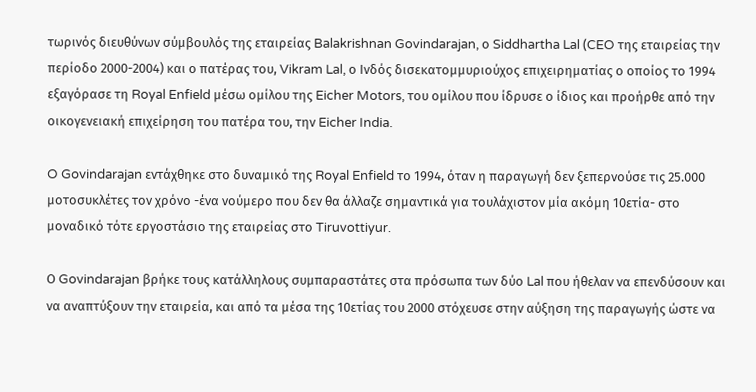τωρινός διευθύνων σύμβουλός της εταιρείας Balakrishnan Govindarajan, ο Siddhartha Lal (CEO της εταιρείας την περίοδο 2000-2004) και ο πατέρας του, Vikram Lal, ο Ινδός δισεκατομμυριούχος επιχειρηματίας ο οποίος το 1994 εξαγόρασε τη Royal Enfield μέσω ομίλου της Eicher Motors, του ομίλου που ίδρυσε ο ίδιος και προήρθε από την οικογενειακή επιχείρηση του πατέρα του, την Eicher India.

O Govindarajan εντάχθηκε στο δυναμικό της Royal Enfield το 1994, όταν η παραγωγή δεν ξεπερνούσε τις 25.000 μοτοσυκλέτες τον χρόνο -ένα νούμερο που δεν θα άλλαζε σημαντικά για τουλάχιστον μία ακόμη 10ετία- στο μοναδικό τότε εργοστάσιο της εταιρείας στο Tiruvottiyur.

Ο Govindarajan βρήκε τους κατάλληλους συμπαραστάτες στα πρόσωπα των δύο Lal που ήθελαν να επενδύσουν και να αναπτύξουν την εταιρεία, και από τα μέσα της 10ετίας του 2000 στόχευσε στην αύξηση της παραγωγής ώστε να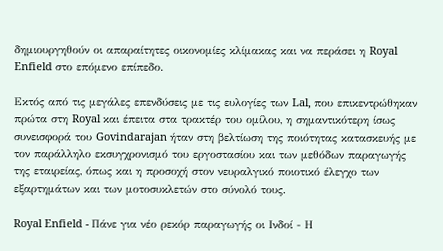δημιουργηθούν οι απαραίτητες οικονομίες κλίμακας και να περάσει η Royal Enfield στο επόμενο επίπεδο.

Εκτός από τις μεγάλες επενδύσεις με τις ευλογίες των Lal, που επικεντρώθηκαν πρώτα στη Royal και έπειτα στα τρακτέρ του ομίλου, η σημαντικότερη ίσως συνεισφορά του Govindarajan ήταν στη βελτίωση της ποιότητας κατασκευής με τον παράλληλο εκσυγχρονισμό του εργοστασίου και των μεθόδων παραγωγής της εταιρείας, όπως και η προσοχή στον νευραλγικό ποιοτικό έλεγχο των εξαρτημάτων και των μοτοσυκλετών στο σύνολό τους.

Royal Enfield - Πάνε για νέο ρεκόρ παραγωγής οι Ινδοί - Η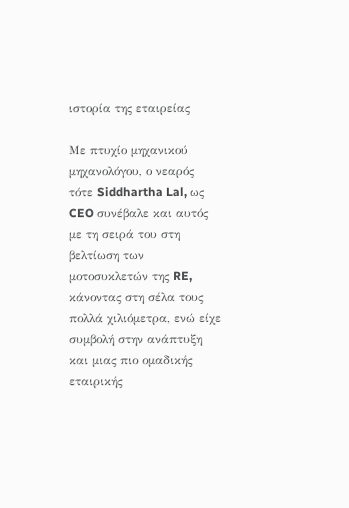ιστορία της εταιρείας

Με πτυχίο μηχανικού μηχανολόγου, ο νεαρός τότε Siddhartha Lal, ως CEO συνέβαλε και αυτός με τη σειρά του στη βελτίωση των μοτοσυκλετών της RE, κάνοντας στη σέλα τους πολλά χιλιόμετρα, ενώ είχε συμβολή στην ανάπτυξη και μιας πιο ομαδικής εταιρικής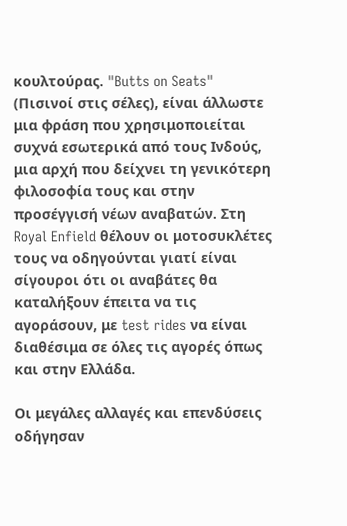κουλτούρας. "Butts on Seats" (Πισινοί στις σέλες), είναι άλλωστε μια φράση που χρησιμοποιείται συχνά εσωτερικά από τους Ινδούς, μια αρχή που δείχνει τη γενικότερη φιλοσοφία τους και στην προσέγγισή νέων αναβατών. Στη Royal Enfield θέλουν οι μοτοσυκλέτες τους να οδηγούνται γιατί είναι σίγουροι ότι οι αναβάτες θα καταλήξουν έπειτα να τις αγοράσουν, με test rides να είναι διαθέσιμα σε όλες τις αγορές όπως και στην Ελλάδα.

Οι μεγάλες αλλαγές και επενδύσεις οδήγησαν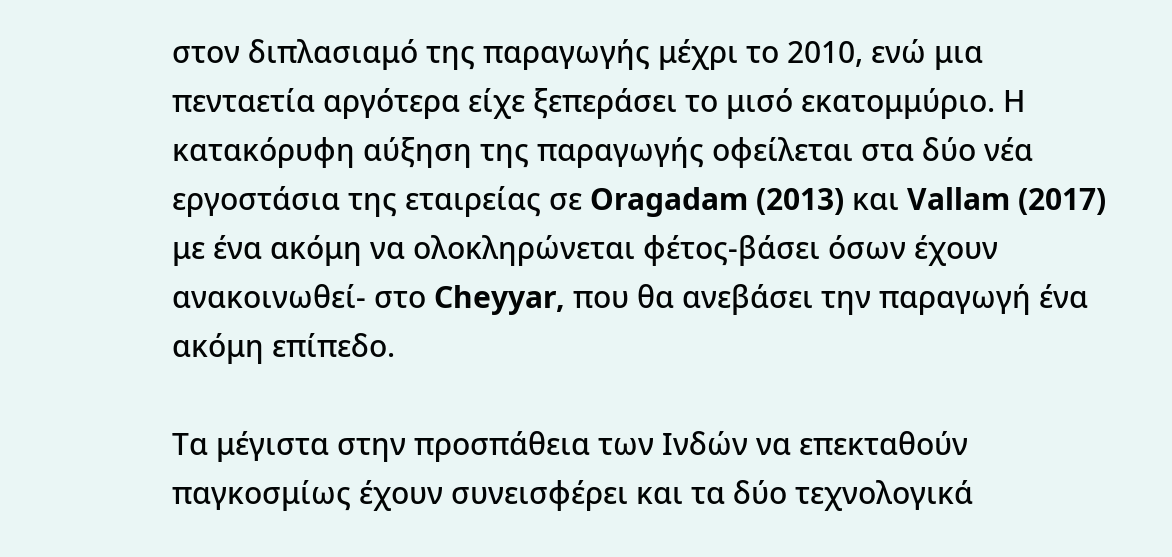στον διπλασιαμό της παραγωγής μέχρι το 2010, ενώ μια πενταετία αργότερα είχε ξεπεράσει το μισό εκατομμύριο. Η κατακόρυφη αύξηση της παραγωγής οφείλεται στα δύο νέα εργοστάσια της εταιρείας σε Oragadam (2013) και Vallam (2017) με ένα ακόμη να ολοκληρώνεται φέτος-βάσει όσων έχουν ανακοινωθεί- στο Cheyyar, που θα ανεβάσει την παραγωγή ένα ακόμη επίπεδο.

Τα μέγιστα στην προσπάθεια των Ινδών να επεκταθούν παγκοσμίως έχουν συνεισφέρει και τα δύο τεχνολογικά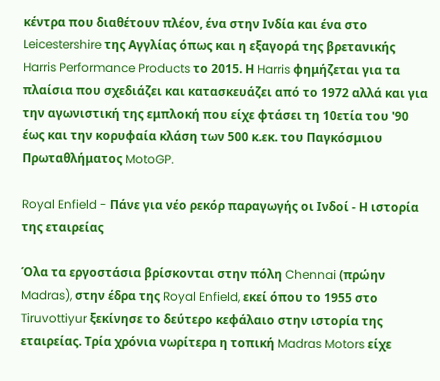κέντρα που διαθέτουν πλέον, ένα στην Ινδία και ένα στο Leicestershire της Αγγλίας όπως και η εξαγορά της βρετανικής Harris Performance Products το 2015. Η Harris φημήζεται για τα πλαίσια που σχεδιάζει και κατασκευάζει από το 1972 αλλά και για την αγωνιστική της εμπλοκή που είχε φτάσει τη 10ετία του '90 έως και την κορυφαία κλάση των 500 κ.εκ. του Παγκόσμιου Πρωταθλήματος MotoGP.

Royal Enfield - Πάνε για νέο ρεκόρ παραγωγής οι Ινδοί - Η ιστορία της εταιρείας

Όλα τα εργοστάσια βρίσκονται στην πόλη Chennai (πρώην Madras), στην έδρα της Royal Enfield, εκεί όπου το 1955 στο Tiruvottiyur ξεκίνησε το δεύτερο κεφάλαιο στην ιστορία της εταιρείας. Τρία χρόνια νωρίτερα η τοπική Madras Motors είχε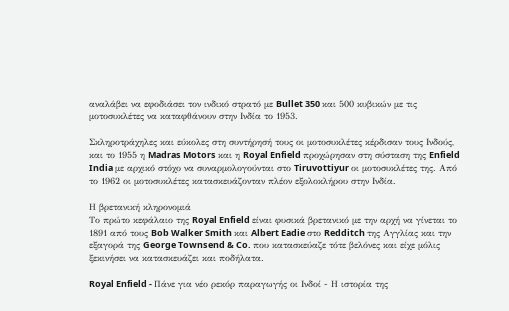αναλάβει να εφοδιάσει τον ινδικό στρατό με Bullet 350 και 500 κυβικών με τις μοτοσυκλέτες να καταφθάνουν στην Ινδία το 1953.

Σκληροτράχηλες και εύκολες στη συντήρησή τους οι μοτοσυκλέτες κέρδισαν τους Ινδούς, και το 1955 η Madras Motors και η Royal Enfield προχώρησαν στη σύσταση της Enfield India με αρχικό στόχο να συναρμολογούνται στο Tiruvottiyur οι μοτοσυκλέτες της. Από το 1962 οι μοτοσυκλέτες κατασκευάζονταν πλέον εξολοκλήρου στην Ινδία.

Η βρετανική κληρονομιά
Το πρώτο κεφάλαιο της Royal Enfield είναι φυσικά βρετανικό με την αρχή να γίνεται το 1891 από τους Bob Walker Smith και Albert Eadie στο Redditch της Αγγλίας και την εξαγορά της George Townsend & Co. που κατασκεύαζε τότε βελόνες και είχε μόλις ξεκινήσει να κατασκευάζει και ποδήλατα.

Royal Enfield - Πάνε για νέο ρεκόρ παραγωγής οι Ινδοί - Η ιστορία της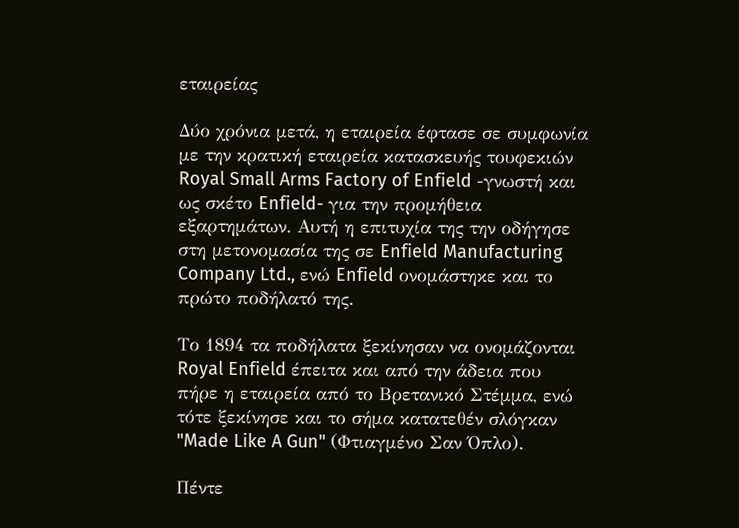εταιρείας

Δύο χρόνια μετά, η εταιρεία έφτασε σε συμφωνία με την κρατική εταιρεία κατασκευής τουφεκιών Royal Small Arms Factory of Enfield -γνωστή και ως σκέτο Enfield- για την προμήθεια εξαρτημάτων. Αυτή η επιτυχία της την οδήγησε στη μετονομασία της σε Enfield Manufacturing Company Ltd., ενώ Enfield ονομάστηκε και το πρώτο ποδήλατό της.

Το 1894 τα ποδήλατα ξεκίνησαν να ονομάζονται Royal Enfield έπειτα και από την άδεια που πήρε η εταιρεία από το Βρετανικό Στέμμα, ενώ τότε ξεκίνησε και το σήμα κατατεθέν σλόγκαν "Made Like A Gun" (Φτιαγμένο Σαν Όπλο).

Πέντε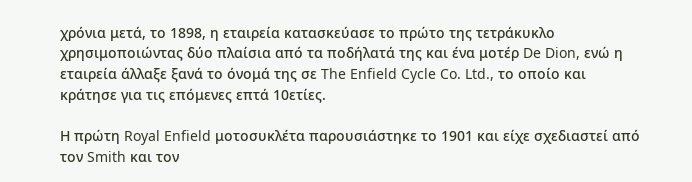χρόνια μετά, το 1898, η εταιρεία κατασκεύασε το πρώτο της τετράκυκλο χρησιμοποιώντας δύο πλαίσια από τα ποδήλατά της και ένα μοτέρ De Dion, ενώ η εταιρεία άλλαξε ξανά το όνομά της σε The Enfield Cycle Co. Ltd., το οποίο και κράτησε για τις επόμενες επτά 10ετίες.

Η πρώτη Royal Enfield μοτοσυκλέτα παρουσιάστηκε το 1901 και είχε σχεδιαστεί από τον Smith και τον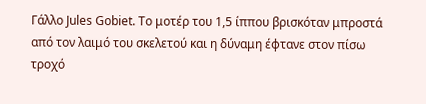Γάλλο Jules Gobiet. Το μοτέρ του 1,5 ίππου βρισκόταν μπροστά από τον λαιμό του σκελετού και η δύναμη έφτανε στον πίσω τροχό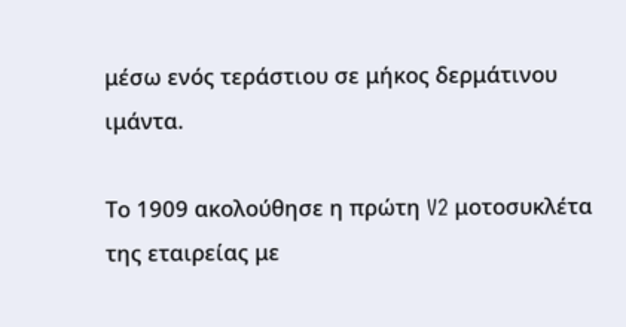μέσω ενός τεράστιου σε μήκος δερμάτινου ιμάντα.

Το 1909 ακολούθησε η πρώτη V2 μοτοσυκλέτα της εταιρείας με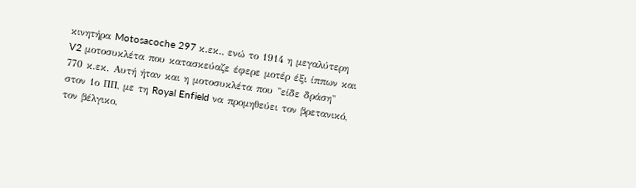κινητήρα Motosacoche 297 κ.εκ., ενώ το 1914 η μεγαλύτερη V2 μοτοσυκλέτα που κατασκεύαζε έφερε μοτέρ έξι ίππων και 770 κ.εκ. Αυτή ήταν και η μοτοσυκλέτα που "είδε δράση" στον 1ο ΠΠ, με τη Royal Enfield να προμηθεύει τον βρετανικό, τον βέλγικο,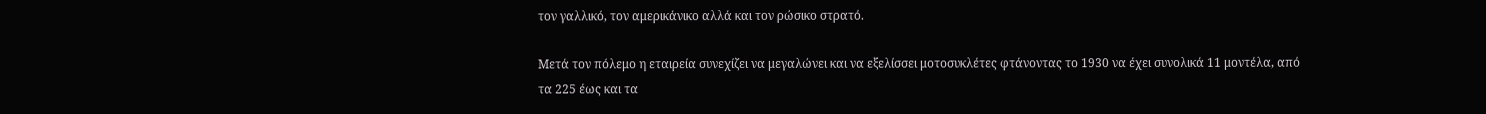τον γαλλικό, τον αμερικάνικο αλλά και τον ρώσικο στρατό.

Μετά τον πόλεμο η εταιρεία συνεχίζει να μεγαλώνει και να εξελίσσει μοτοσυκλέτες φτάνοντας το 1930 να έχει συνολικά 11 μοντέλα, από τα 225 έως και τα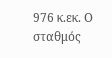976 κ.εκ. Ο σταθμός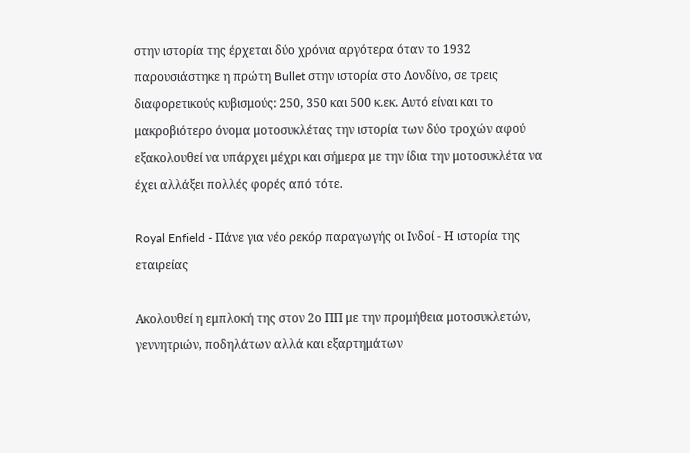στην ιστορία της έρχεται δύο χρόνια αργότερα όταν το 1932 παρουσιάστηκε η πρώτη Bullet στην ιστορία στο Λονδίνο, σε τρεις διαφορετικούς κυβισμούς: 250, 350 και 500 κ.εκ. Αυτό είναι και το μακροβιότερο όνομα μοτοσυκλέτας την ιστορία των δύο τροχών αφού εξακολουθεί να υπάρχει μέχρι και σήμερα με την ίδια την μοτοσυκλέτα να έχει αλλάξει πολλές φορές από τότε.

Royal Enfield - Πάνε για νέο ρεκόρ παραγωγής οι Ινδοί - Η ιστορία της εταιρείας

Ακολουθεί η εμπλοκή της στον 2ο ΠΠ με την προμήθεια μοτοσυκλετών, γεννητριών, ποδηλάτων αλλά και εξαρτημάτων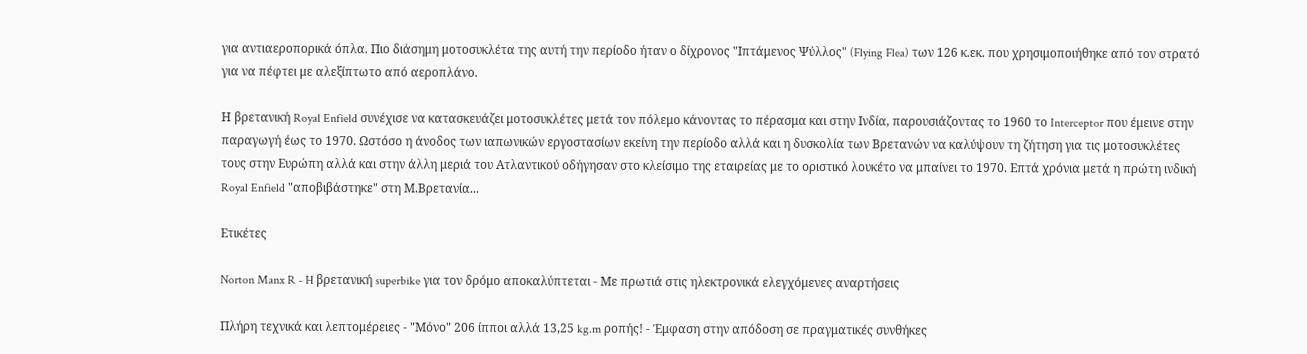για αντιαεροπορικά όπλα. Πιο διάσημη μοτοσυκλέτα της αυτή την περίοδο ήταν ο δίχρονος "Ιπτάμενος Ψύλλος" (Flying Flea) των 126 κ.εκ. που χρησιμοποιήθηκε από τον στρατό για να πέφτει με αλεξίπτωτο από αεροπλάνο.

Η βρετανική Royal Enfield συνέχισε να κατασκευάζει μοτοσυκλέτες μετά τον πόλεμο κάνοντας το πέρασμα και στην Ινδία, παρουσιάζοντας το 1960 το Interceptor που έμεινε στην παραγωγή έως το 1970. Ωστόσο η άνοδος των ιαπωνικών εργοστασίων εκείνη την περίοδο αλλά και η δυσκολία των Βρετανών να καλύψουν τη ζήτηση για τις μοτοσυκλέτες τους στην Ευρώπη αλλά και στην άλλη μεριά του Ατλαντικού οδήγησαν στο κλείσιμο της εταιρείας με το οριστικό λουκέτο να μπαίνει το 1970. Επτά χρόνια μετά η πρώτη ινδική Royal Enfield "αποβιβάστηκε" στη Μ.Βρετανία...

Ετικέτες

Norton Manx R - H βρετανική superbike για τον δρόμο αποκαλύπτεται - Με πρωτιά στις ηλεκτρονικά ελεγχόμενες αναρτήσεις

Πλήρη τεχνικά και λεπτομέρειες - "Μόνο" 206 ίπποι αλλά 13,25 kg.m ροπής! - Έμφαση στην απόδοση σε πραγματικές συνθήκες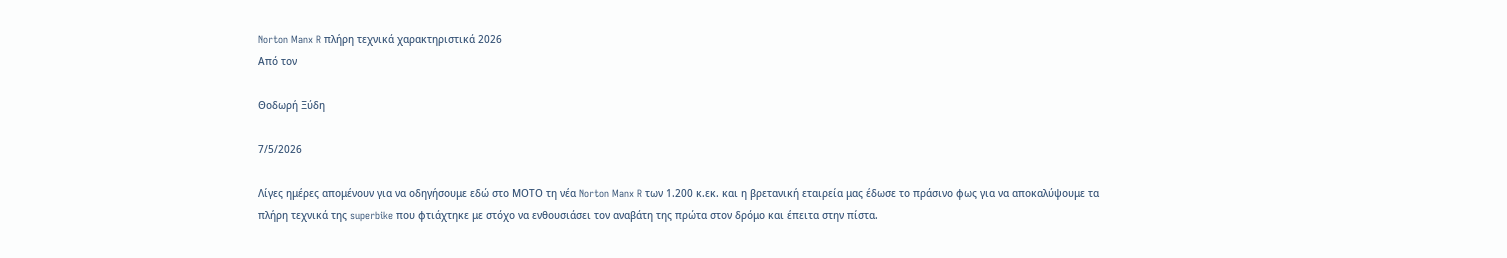Norton Manx R πλήρη τεχνικά χαρακτηριστικά 2026
Από τον

Θοδωρή Ξύδη

7/5/2026

Λίγες ημέρες απομένουν για να οδηγήσουμε εδώ στο ΜΟΤΟ τη νέα Norton Manx R των 1.200 κ.εκ. και η βρετανική εταιρεία μας έδωσε το πράσινο φως για να αποκαλύψουμε τα πλήρη τεχνικά της superbike που φτιάχτηκε με στόχο να ενθουσιάσει τον αναβάτη της πρώτα στον δρόμο και έπειτα στην πίστα.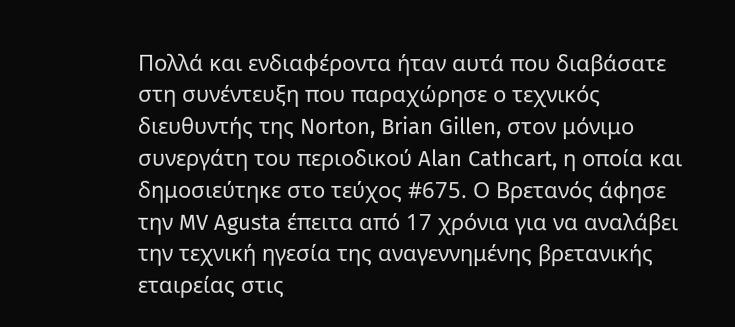Πολλά και ενδιαφέροντα ήταν αυτά που διαβάσατε στη συνέντευξη που παραχώρησε ο τεχνικός διευθυντής της Norton, Brian Gillen, στον μόνιμο συνεργάτη του περιοδικού Alan Cathcart, η οποία και δημοσιεύτηκε στο τεύχος #675. Ο Βρετανός άφησε την MV Agusta έπειτα από 17 χρόνια για να αναλάβει την τεχνική ηγεσία της αναγεννημένης βρετανικής εταιρείας στις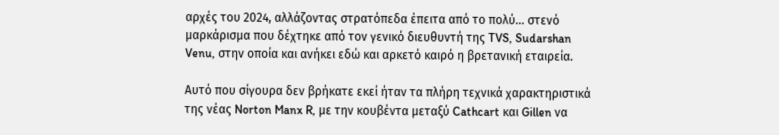αρχές του 2024, αλλάζοντας στρατόπεδα έπειτα από το πολύ... στενό μαρκάρισμα που δέχτηκε από τον γενικό διευθυντή της TVS, Sudarshan Venu, στην οποία και ανήκει εδώ και αρκετό καιρό η βρετανική εταιρεία.

Αυτό που σίγουρα δεν βρήκατε εκεί ήταν τα πλήρη τεχνικά χαρακτηριστικά της νέας Norton Manx R, με την κουβέντα μεταξύ Cathcart και Gillen να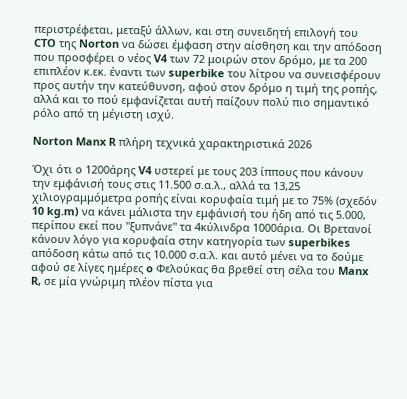περιστρέφεται, μεταξύ άλλων, και στη συνειδητή επιλογή του CTO της Norton να δώσει έμφαση στην αίσθηση και την απόδοση που προσφέρει ο νέος V4 των 72 μοιρών στον δρόμο, με τα 200 επιπλέον κ.εκ. έναντι των superbike του λίτρου να συνεισφέρουν προς αυτήν την κατεύθυνση, αφού στον δρόμο η τιμή της ροπής, αλλά και το πού εμφανίζεται αυτή παίζουν πολύ πιο σημαντικό ρόλο από τη μέγιστη ισχύ.

Norton Manx R πλήρη τεχνικά χαρακτηριστικά 2026

Όχι ότι ο 1200άρης V4 υστερεί με τους 203 ίππους που κάνουν την εμφάνισή τους στις 11.500 σ.α.λ., αλλά τα 13,25 χιλιογραμμόμετρα ροπής είναι κορυφαία τιμή με το 75% (σχεδόν 10 kg.m) να κάνει μάλιστα την εμφάνισή του ήδη από τις 5.000, περίπου εκεί που "ξυπνάνε" τα 4κύλινδρα 1000άρια. Οι Βρετανοί κάνουν λόγο για κορυφαία στην κατηγορία των superbikes απόδοση κάτω από τις 10.000 σ.α.λ. και αυτό μένει να το δούμε αφού σε λίγες ημέρες o Φελούκας θα βρεθεί στη σέλα του Manx R, σε μία γνώριμη πλέον πίστα για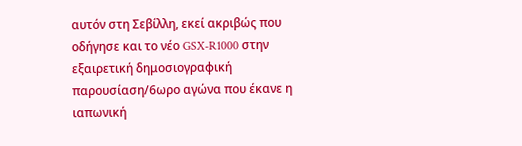αυτόν στη Σεβίλλη, εκεί ακριβώς που οδήγησε και το νέο GSX-R1000 στην εξαιρετική δημοσιογραφική παρουσίαση/6ωρο αγώνα που έκανε η ιαπωνική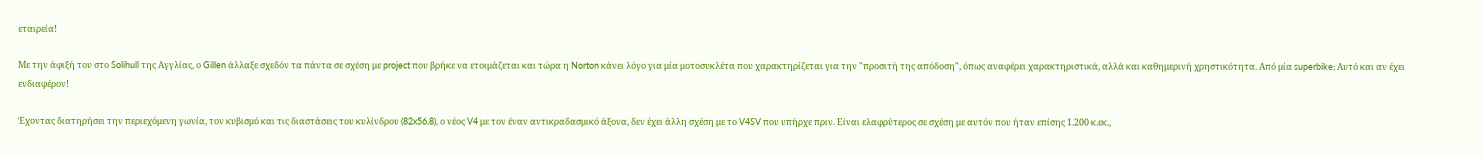εταιρεία!

Με την άφιξή του στο Solihull της Αγγλίας, ο Gillen άλλαξε σχεδόν τα πάντα σε σχέση με project που βρήκε να ετοιμάζεται και τώρα η Norton κάνει λόγο για μία μοτοσυκλέτα που χαρακτηρίζεται για την "προσιτή της απόδοση", όπως αναφέρει χαρακτηριστικά, αλλά και καθημερινή χρηστικότητα. Από μία superbike; Αυτό και αν έχει ενδιαφέρον!

Έχοντας διατηρήσει την περιεχόμενη γωνία, τον κυβισμό και τις διαστάσεις του κυλίνδρου (82x56,8), ο νέος V4 με τον έναν αντικραδασμικό άξονα, δεν έχει άλλη σχέση με το V4SV που υπήρχε πριν. Είναι ελαφρύτερος σε σχέση με αυτόν που ήταν επίσης 1.200 κ.εκ.,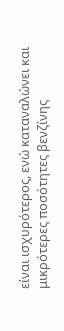είναι ισχυρότερος, ενώ καταναλώνει και μικρότερες ποσότητες βενζίνης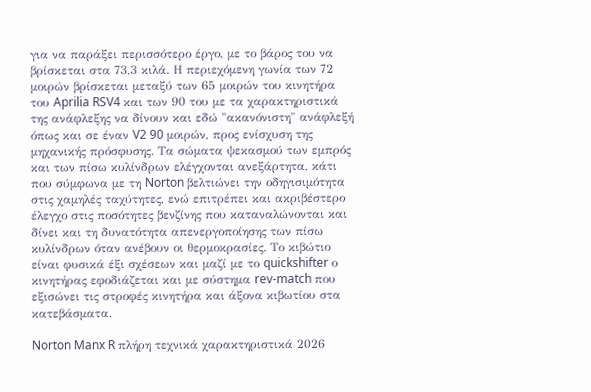για να παράξει περισσότερο έργο, με το βάρος του να βρίσκεται στα 73,3 κιλά. Η περιεχόμενη γωνία των 72 μοιρών βρίσκεται μεταξύ των 65 μοιρών του κινητήρα του Aprilia RSV4 και των 90 του με τα χαρακτηριστικά της ανάφλεξης να δίνουν και εδώ "ακανόνιστη" ανάφλεξή όπως και σε έναν V2 90 μοιρών, προς ενίσχυση της μηχανικής πρόσφυσης. Τα σώματα ψεκασμού των εμπρός και των πίσω κυλίνδρων ελέγχονται ανεξάρτητα, κάτι που σύμφωνα με τη Norton βελτιώνει την οδηγισιμότητα στις χαμηλές ταχύτητες, ενώ επιτρέπει και ακριβέστερο έλεγχο στις ποσότητες βενζίνης που καταναλώνονται και δίνει και τη δυνατότητα απενεργοποίησης των πίσω κυλίνδρων όταν ανέβουν οι θερμοκρασίες. Το κιβώτιο είναι φυσικά έξι σχέσεων και μαζί με το quickshifter ο κινητήρας εφοδιάζεται και με σύστημα rev-match που εξισώνει τις στροφές κινητήρα και άξονα κιβωτίου στα κατεβάσματα.

Norton Manx R πλήρη τεχνικά χαρακτηριστικά 2026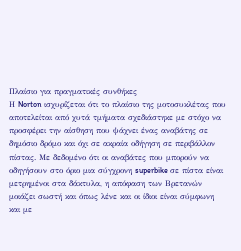Πλαίσιο για πραγματικές συνθήκες
Η Norton ισχυρίζεται ότι το πλαίσιο της μοτοσυκλέτας που αποτελείται από χυτά τμήματα σχεδιάστηκε με στόχο να προσφέρει την αίσθηση που ψάχνει ένας αναβάτης σε δημόσιο δρόμο και όχι σε ακραία οδήγηση σε περιβάλλον πίστας. Με δεδομένο ότι οι αναβάτες που μπορούν να οδηγήσουν στο όριο μια σύγχρονη superbike σε πίστα είναι μετρημένοι στα δάκτυλα, η απόφαση των Βρετανών μοιάζει σωστή και όπως λένε και οι ίδιοι είναι σύμφωνη και με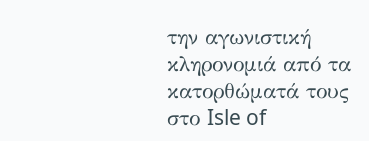την αγωνιστική κληρονομιά από τα κατορθώματά τους στο Isle of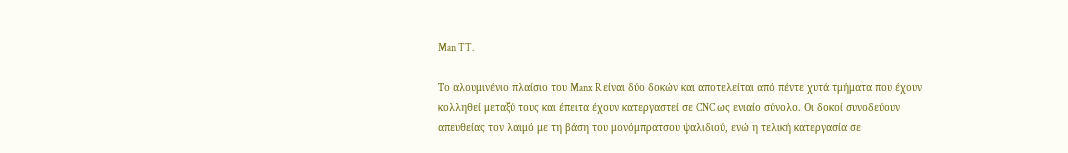Man TT.

Το αλουμινένιο πλαίσιο του Manx R είναι δύο δοκών και αποτελείται από πέντε χυτά τμήματα που έχουν κολληθεί μεταξύ τους και έπειτα έχουν κατεργαστεί σε CNC ως ενιαίο σύνολο. Οι δοκοί συνοδεύουν απευθείας τον λαιμό με τη βάση του μονόμπρατσου ψαλιδιού, ενώ η τελική κατεργασία σε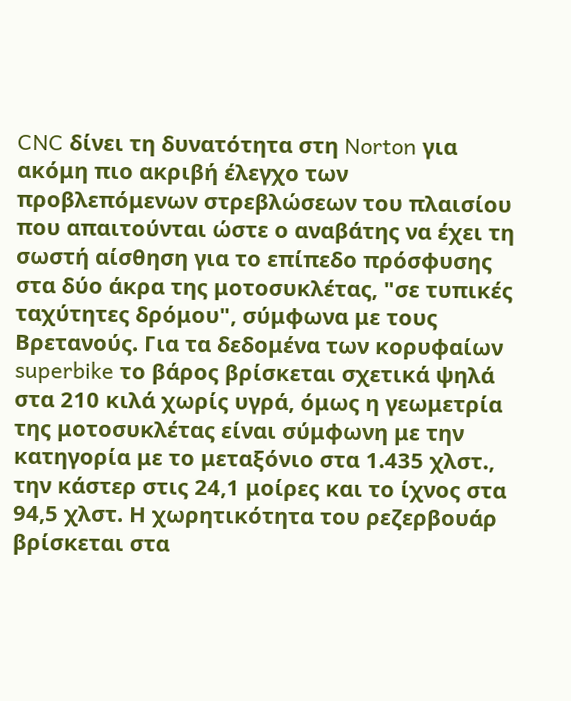CNC δίνει τη δυνατότητα στη Norton για ακόμη πιο ακριβή έλεγχο των προβλεπόμενων στρεβλώσεων του πλαισίου που απαιτούνται ώστε ο αναβάτης να έχει τη σωστή αίσθηση για το επίπεδο πρόσφυσης στα δύο άκρα της μοτοσυκλέτας, "σε τυπικές ταχύτητες δρόμου", σύμφωνα με τους Βρετανούς. Για τα δεδομένα των κορυφαίων superbike το βάρος βρίσκεται σχετικά ψηλά στα 210 κιλά χωρίς υγρά, όμως η γεωμετρία της μοτοσυκλέτας είναι σύμφωνη με την κατηγορία με το μεταξόνιο στα 1.435 χλστ., την κάστερ στις 24,1 μοίρες και το ίχνος στα 94,5 χλστ. Η χωρητικότητα του ρεζερβουάρ βρίσκεται στα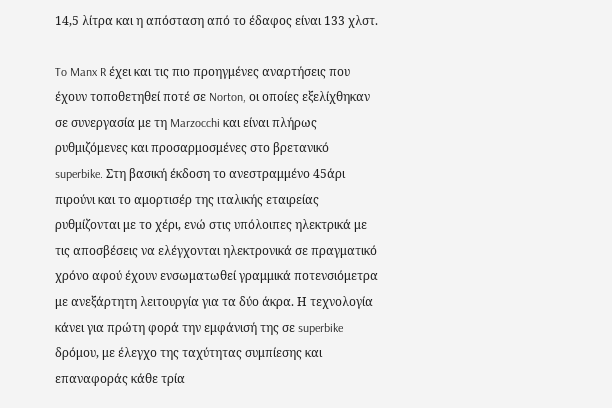14,5 λίτρα και η απόσταση από το έδαφος είναι 133 χλστ.

To Manx R έχει και τις πιο προηγμένες αναρτήσεις που έχουν τοποθετηθεί ποτέ σε Norton, οι οποίες εξελίχθηκαν σε συνεργασία με τη Marzocchi και είναι πλήρως ρυθμιζόμενες και προσαρμοσμένες στο βρετανικό superbike. Στη βασική έκδοση το ανεστραμμένο 45άρι πιρούνι και το αμορτισέρ της ιταλικής εταιρείας ρυθμίζονται με το χέρι, ενώ στις υπόλοιπες ηλεκτρικά με τις αποσβέσεις να ελέγχονται ηλεκτρονικά σε πραγματικό χρόνο αφού έχουν ενσωματωθεί γραμμικά ποτενσιόμετρα με ανεξάρτητη λειτουργία για τα δύο άκρα. Η τεχνολογία κάνει για πρώτη φορά την εμφάνισή της σε superbike δρόμου, με έλεγχο της ταχύτητας συμπίεσης και επαναφοράς κάθε τρία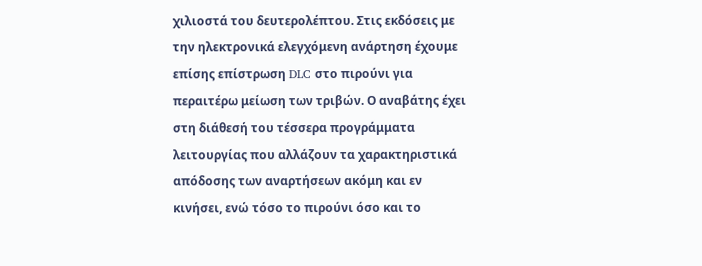χιλιοστά του δευτερολέπτου. Στις εκδόσεις με την ηλεκτρονικά ελεγχόμενη ανάρτηση έχουμε επίσης επίστρωση DLC στο πιρούνι για περαιτέρω μείωση των τριβών. Ο αναβάτης έχει στη διάθεσή του τέσσερα προγράμματα λειτουργίας που αλλάζουν τα χαρακτηριστικά απόδοσης των αναρτήσεων ακόμη και εν κινήσει, ενώ τόσο το πιρούνι όσο και το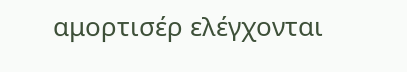αμορτισέρ ελέγχονται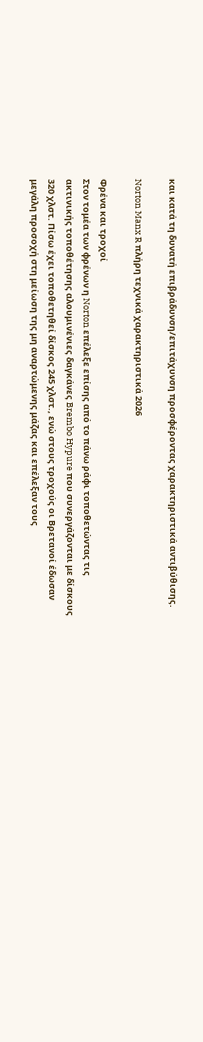και κατά τη δυνατή επιβράδυνση/επιτάχυνση προσφέροντας χαρακτηριστικά αντιβύθισης.

Norton Manx R πλήρη τεχνικά χαρακτηριστικά 2026

Φρένα και τροχοί
Στον τομέα των φρένων η Norton επέλεξε επίσης από το πάνω ράφι τοποθετώντας τις ακτινικής τοποθέτησης αλουμινένιες δαγκάνες Brembo Hypure που συνεργάζονται με δίσκους 320 χλστ. Πίσω έχει τοποθετηθεί δίσκος 245 χλστ., ενώ στους τροχούς οι Βρετανοί έδωσαν μεγάλη προσοχή στη μείωση της μη αναρτώμενης μάζας και επέλεξαν τους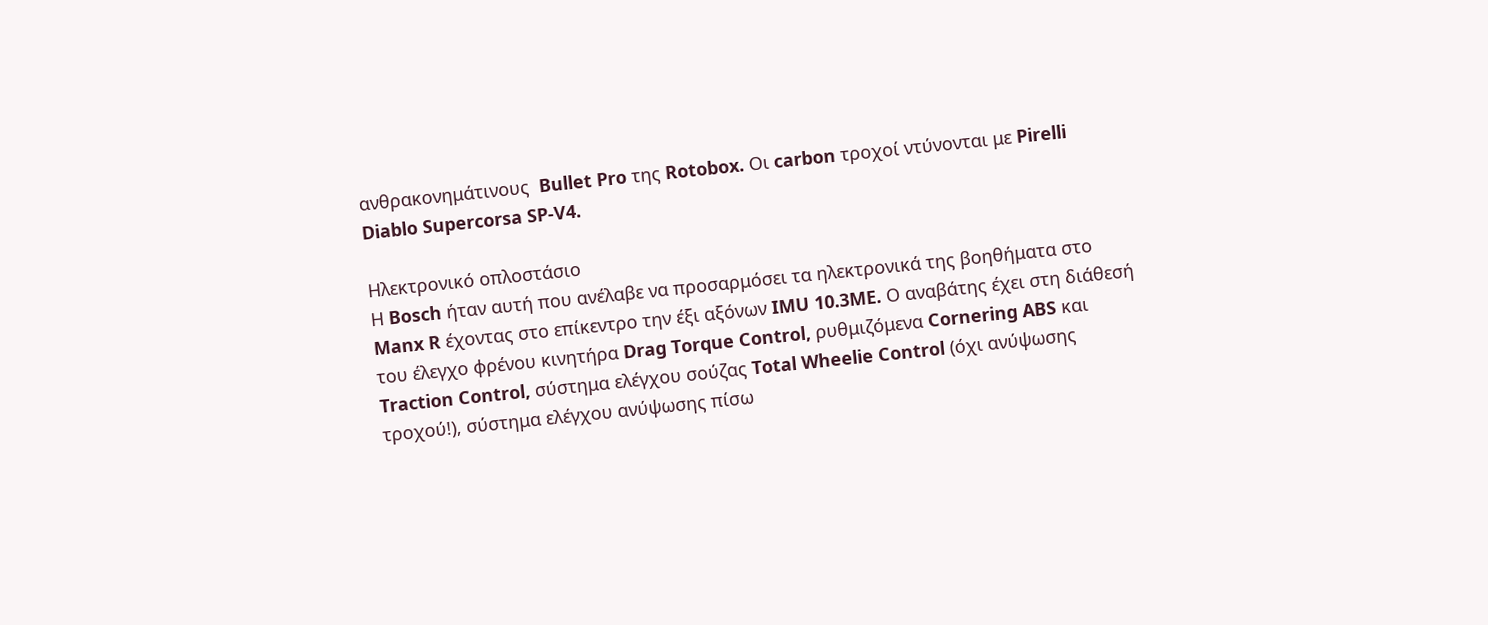ανθρακονημάτινους  Bullet Pro της Rotobox. Οι carbon τροχοί ντύνονται με Pirelli Diablo Supercorsa SP-V4.

Ηλεκτρονικό οπλοστάσιο
Η Bosch ήταν αυτή που ανέλαβε να προσαρμόσει τα ηλεκτρονικά της βοηθήματα στο Manx R έχοντας στο επίκεντρο την έξι αξόνων IMU 10.3ME. Ο αναβάτης έχει στη διάθεσή του έλεγχο φρένου κινητήρα Drag Torque Control, ρυθμιζόμενα Cornering ABS και Traction Control, σύστημα ελέγχου σούζας Total Wheelie Control (όχι ανύψωσης τροχού!), σύστημα ελέγχου ανύψωσης πίσω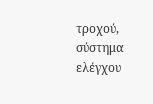τροχού, σύστημα ελέγχου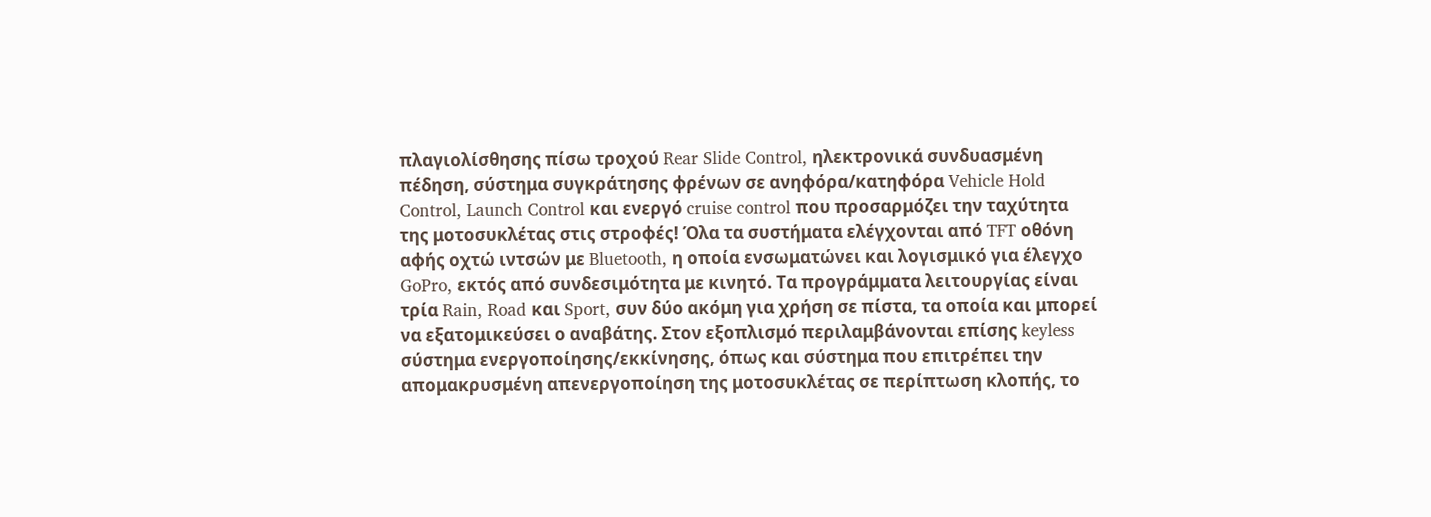πλαγιολίσθησης πίσω τροχού Rear Slide Control, ηλεκτρονικά συνδυασμένη πέδηση, σύστημα συγκράτησης φρένων σε ανηφόρα/κατηφόρα Vehicle Hold Control, Launch Control και ενεργό cruise control που προσαρμόζει την ταχύτητα της μοτοσυκλέτας στις στροφές! Όλα τα συστήματα ελέγχονται από TFT οθόνη αφής οχτώ ιντσών με Bluetooth, η οποία ενσωματώνει και λογισμικό για έλεγχο GoPro, εκτός από συνδεσιμότητα με κινητό. Τα προγράμματα λειτουργίας είναι τρία Rain, Road και Sport, συν δύο ακόμη για χρήση σε πίστα, τα οποία και μπορεί να εξατομικεύσει ο αναβάτης. Στον εξοπλισμό περιλαμβάνονται επίσης keyless σύστημα ενεργοποίησης/εκκίνησης, όπως και σύστημα που επιτρέπει την απομακρυσμένη απενεργοποίηση της μοτοσυκλέτας σε περίπτωση κλοπής, το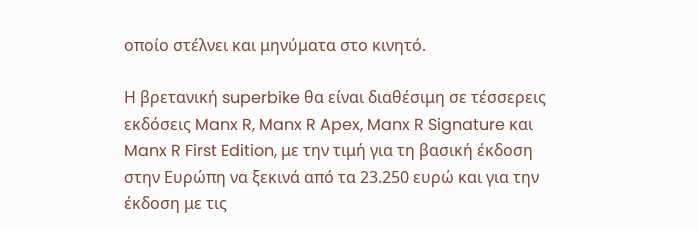οποίο στέλνει και μηνύματα στο κινητό.

Η βρετανική superbike θα είναι διαθέσιμη σε τέσσερεις εκδόσεις Manx R, Manx R Apex, Manx R Signature και Manx R First Edition, με την τιμή για τη βασική έκδοση στην Ευρώπη να ξεκινά από τα 23.250 ευρώ και για την έκδοση με τις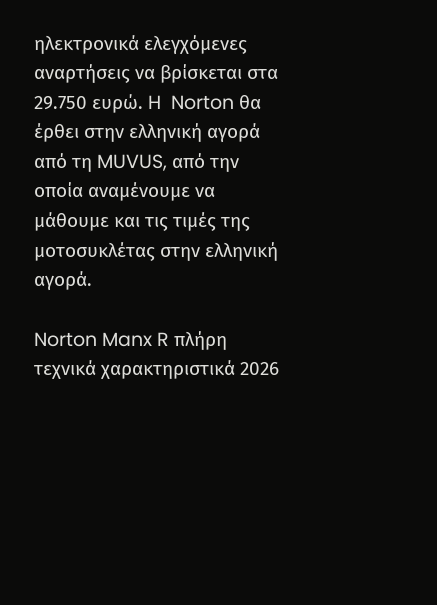ηλεκτρονικά ελεγχόμενες αναρτήσεις να βρίσκεται στα 29.750 ευρώ. H  Norton θα έρθει στην ελληνική αγορά από τη MUVUS, από την οποία αναμένουμε να μάθουμε και τις τιμές της μοτοσυκλέτας στην ελληνική αγορά.

Norton Manx R πλήρη τεχνικά χαρακτηριστικά 2026